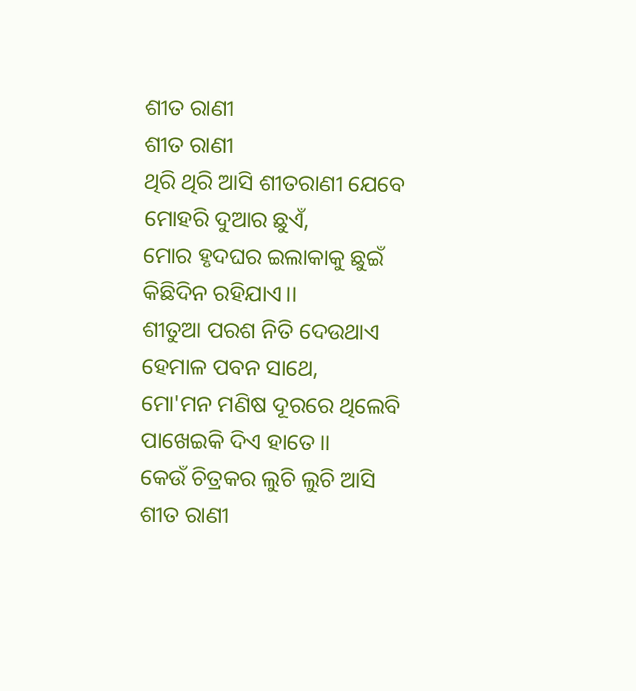ଶୀତ ରାଣୀ
ଶୀତ ରାଣୀ
ଥିରି ଥିରି ଆସି ଶୀତରାଣୀ ଯେବେ
ମୋହରି ଦୁଆର ଛୁଏଁ,
ମୋର ହୃଦଘର ଇଲାକାକୁ ଛୁଇଁ
କିଛିଦିନ ରହିଯାଏ।।
ଶୀତୁଆ ପରଶ ନିତି ଦେଉଥାଏ
ହେମାଳ ପବନ ସାଥେ,
ମୋ'ମନ ମଣିଷ ଦୂରରେ ଥିଲେବି
ପାଖେଇକି ଦିଏ ହାତେ।।
କେଉଁ ଚିତ୍ରକର ଲୁଚି ଲୁଚି ଆସି
ଶୀତ ରାଣୀ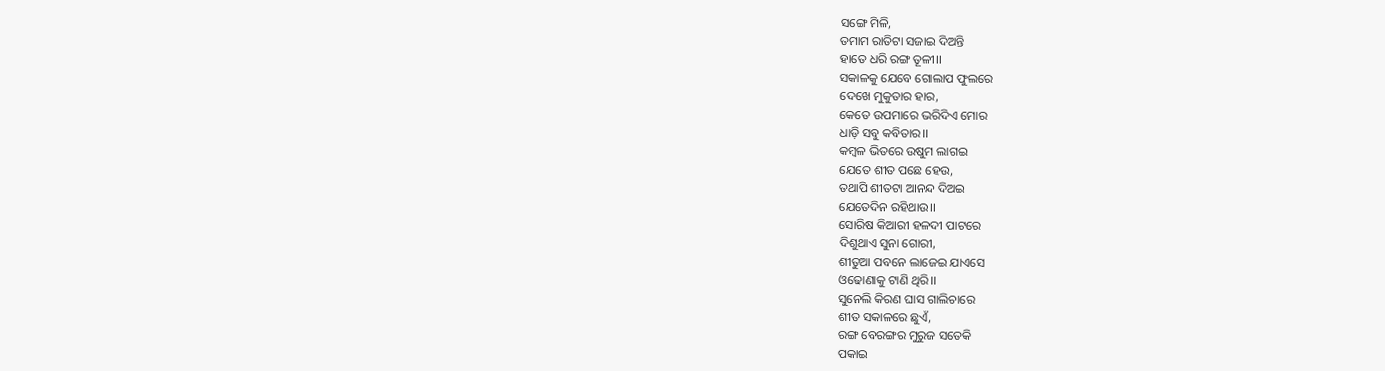ସଙ୍ଗେ ମିଳି,
ତମାମ ରାତିଟା ସଜାଇ ଦିଅନ୍ତି
ହାତେ ଧରି ରଙ୍ଗ ତୂଳୀ।।
ସକାଳକୁ ଯେବେ ଗୋଲାପ ଫୁଲରେ
ଦେଖେ ମୁକୁତାର ହାର,
କେତେ ଉପମାରେ ଭରିଦିଏ ମୋର
ଧାଡ଼ି ସବୁ କବିତାର।।
କମ୍ବଳ ଭିତରେ ଉଷୁମ ଲାଗଇ
ଯେତେ ଶୀତ ପଛେ ହେଉ,
ତଥାପି ଶୀତଟା ଆନନ୍ଦ ଦିଅଇ
ଯେତେଦିନ ରହିଥାଉ।।
ସୋରିଷ କିଆରୀ ହଳଦୀ ପାଟରେ
ଦିଶୁଥାଏ ସୁନା ଗୋରୀ,
ଶୀତୁଆ ପବନେ ଲାଜେଇ ଯାଏସେ
ଓଢୋଣାକୁ ଟାଣି ଥିରି।।
ସୁନେଲି କିରଣ ଘାସ ଗାଲିଚାରେ
ଶୀତ ସକାଳରେ ଛୁଏଁ,
ରଙ୍ଗ ବେରଙ୍ଗର ମୁରୁଜ ସତେକି
ପକାଇ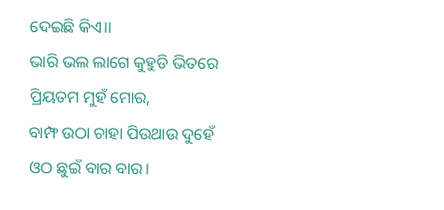ଦେଇଛି କିଏ।।
ଭାରି ଭଲ ଲାଗେ କୁହୁଡି ଭିତରେ
ପ୍ରିୟତମ ମୁହଁ ମୋର,
ବାମ୍ଫ ଉଠା ଚାହା ପିଉଥାଉ ଦୁହେଁ
ଓଠ ଛୁଇଁ ବାର ବାର।